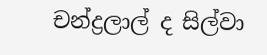චන්ද්‍රලාල් ද සිල්වා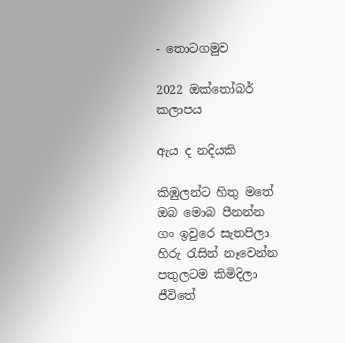- තොටගමුව

2022 ඔක්තෝබර් කලාපය

ඇය ද නදියකි

කිඹුලන්ට හිතු මතේ
ඔබ මොබ පීනන්න
ගං ඉවුරෙ සැතපිලා
හිරු රැසින් නෑවෙන්න
පතුලටම කිමිදිලා
ජීවිතේ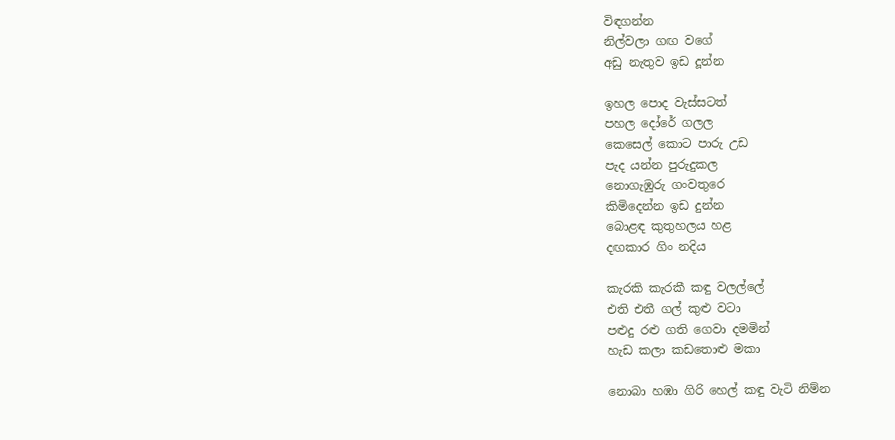විඳගන්න
නිල්වලා ගඟ වගේ
අඩු නැතුව ඉඩ දූන්න

ඉහල පොද වැස්සටත්
පහල දෝරේ ගලල
කෙසෙල් කොට පාරු උඩ
පැද යන්න පුරුදුකල
නොගැඹුරු ගංවතුරෙ
කිමිදෙන්න ඉඩ දුන්න
බොළඳ කුතුහලය හළ
දඟකාර ගිං නදිය

කැරකි කැරකී කඳු වලල්ලේ
එති එතී ගල් කුළු වටා
පළුදු රළු ගති ගෙවා දමමින්
හැඩ කලා කඩතොළු මකා

නොබා හඹා ගිරි හෙල් කඳු වැටි නිම්න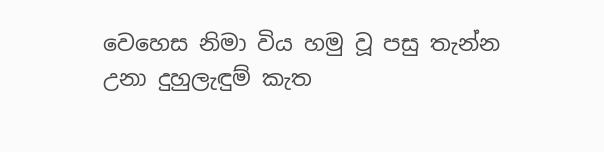වෙහෙස නිමා විය හමු වූ පසු තැන්න
උනා දුහුලැඳුම් කැත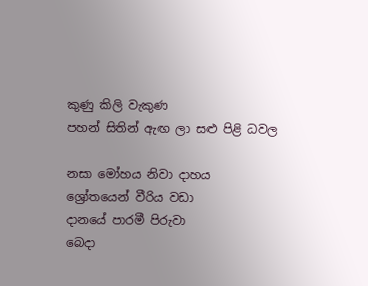කුණු කිලි වැකුණ
පහන් සිතින් ඇඟ ලා සළු පිළි ධවල

නසා මෝහය නිවා දාහය
ශ්‍රෝතයෙන් වීරිය වඩා
දානයේ පාරමී පිරුවා
බෙදා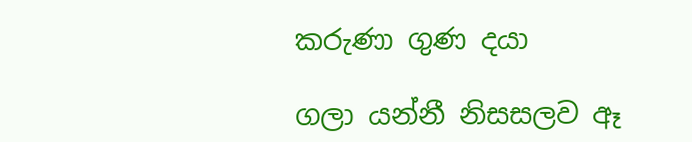කරුණා ගුණ දයා

ගලා යන්නී නිසසලව ඈ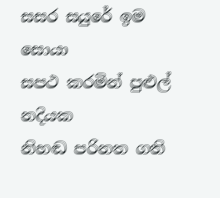සසර සයුරේ ඉම සොයා
සපථ කරමින් පුළුල් නදියක
නිහඬ පරිනත ගති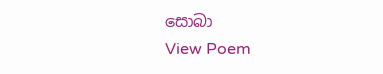සොබා
View Poem